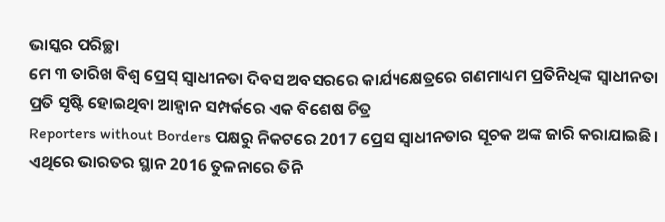ଭାସ୍କର ପରିଚ୍ଛା
ମେ ୩ ତାରିଖ ବିଶ୍ୱ ପ୍ରେସ୍ ସ୍ୱାଧୀନତା ଦିବସ ଅବସରରେ କାର୍ଯ୍ୟକ୍ଷେତ୍ରରେ ଗଣମାଧ୍ୟମ ପ୍ରତିନିଧିଙ୍କ ସ୍ୱାଧୀନତା ପ୍ରତି ସୃଷ୍ଟି ହୋଇଥିବା ଆହ୍ୱାନ ସମ୍ପର୍କରେ ଏକ ବିଶେଷ ଚିତ୍ର
Reporters without Borders ପକ୍ଷରୁ ନିକଟରେ 2017 ପ୍ରେସ ସ୍ଵାଧୀନତାର ସୂଚକ ଅଙ୍କ ଜାରି କରାଯାଇଛି। ଏଥିରେ ଭାରତର ସ୍ଥାନ 2016 ତୁଳନାରେ ତିନି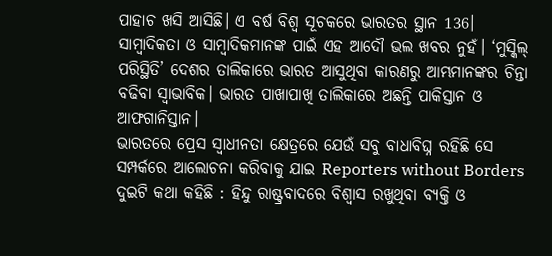ପାହାଚ ଖସି ଆସିଛି। ଏ ବର୍ଷ ବିଶ୍ୱ ସୂଚକରେ ଭାରତର ସ୍ଥାନ 136। ସାମ୍ବାଦିକତା ଓ ସାମ୍ବାଦିକମାନଙ୍କ ପାଇଁ ଏହ ଆଦୌ ଭଲ ଖବର ନୁହଁ। ‘ମୁସ୍କିଲ୍ ପରିସ୍ଥିତି’ ଦେଶର ତାଲିକାରେ ଭାରତ ଆସୁଥିବା କାରଣରୁ ଆମ୍ଭମାନଙ୍କର ଚିନ୍ତା ବଢିବା ସ୍ଵାଭାବିକ। ଭାରତ ପାଖାପାଖି ତାଲିକାରେ ଅଛନ୍ତି ପାକିସ୍ତାନ ଓ ଆଫଗାନିସ୍ତାନ।
ଭାରତରେ ପ୍ରେସ ସ୍ଵାଧୀନତା କ୍ଷେତ୍ରରେ ଯେଉଁ ସବୁ ବାଧାବିଘ୍ନ ରହିଛି ସେ ସମ୍ପର୍କରେ ଆଲୋଚନା କରିବାକୁ ଯାଇ Reporters without Borders ଦୁଇଟି କଥା କହିଛି : ହିନ୍ଦୁ ରାଷ୍ଟ୍ରବାଦରେ ବିଶ୍ୱାସ ରଖୁଥିବା ବ୍ୟକ୍ତି ଓ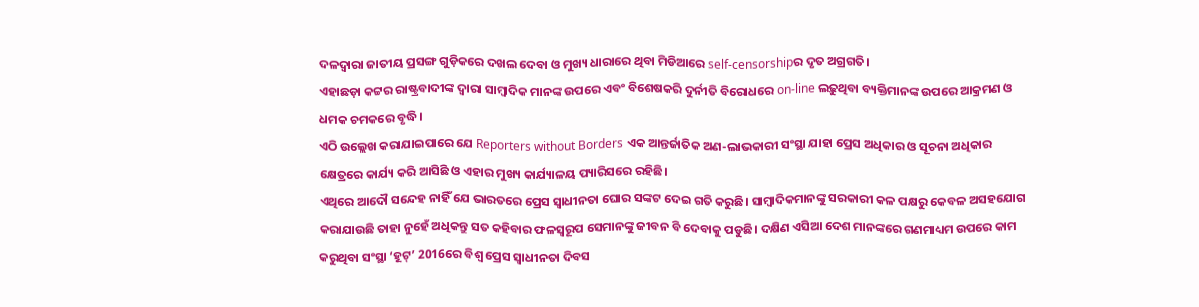ଦଳଦ୍ୱାରା ଜାତୀୟ ପ୍ରସଙ୍ଗ ଗୁଡ଼ିକରେ ଦଖଲ ଦେବା ଓ ମୁଖ୍ୟ ଧାରାରେ ଥିବା ମିଡିଆରେ self-censorshipର ଦୃତ ଅଗ୍ରଗତି।
ଏହାଛଡ଼ା କଟ୍ଟର ରାଷ୍ଟ୍ରବାଦୀଙ୍କ ଦ୍ୱାରା ସାମ୍ବାଦିକ ମାନଙ୍କ ଉପରେ ଏବଂ ବିଶେଷକରି ଦୁର୍ନୀତି ବିରୋଧରେ on-line ଲଢ଼ୁଥିବା ବ୍ୟକ୍ତିମାନଙ୍କ ଉପରେ ଆକ୍ରମଣ ଓ ଧମକ ଚମକରେ ବୃଦ୍ଧି।
ଏଠି ଉଲ୍ଲେଖ କରାଯାଇପାରେ ଯେ Reporters without Borders ଏକ ଆନ୍ତର୍ଜାତିକ ଅଣ-ଲାଭକାରୀ ସଂସ୍ଥା ଯାହା ପ୍ରେସ ଅଧିକାର ଓ ସୂଚନା ଅଧିକାର କ୍ଷେତ୍ରରେ କାର୍ଯ୍ୟ କରି ଆସିଛି ଓ ଏହାର ମୁଖ୍ୟ କାର୍ଯ୍ୟାଳୟ ପ୍ୟାରିସରେ ରହିଛି।
ଏଥିରେ ଆଦୌ ସନ୍ଦେହ ନାହିଁ ଯେ ଭାରତରେ ପ୍ରେସ ସ୍ଵାଧୀନତା ଘୋର ସଙ୍କଟ ଦେଇ ଗତି କରୁଛି। ସାମ୍ବାଦିକମାନଙ୍କୁ ସରକାରୀ କଳ ପକ୍ଷରୁ କେବଳ ଅସହଯୋଗ କରାଯାଉଛି ତାହା ନୁହେଁ ଅଧିକନ୍ତୁ ସତ କହିବାର ଫଳସ୍ୱରୂପ ସେମାନଙ୍କୁ ଜୀବନ ବି ଦେବାକୁ ପଡୁଛି। ଦକ୍ଷିଣ ଏସିଆ ଦେଶ ମାନଙ୍କରେ ଗଣମାଧ୍ୟମ ଉପରେ କାମ କରୁଥିବା ସଂସ୍ଥା ‘ହୂଟ୍’ 2016ରେ ବିଶ୍ୱ ପ୍ରେସ ସ୍ଵାଧୀନତା ଦିବସ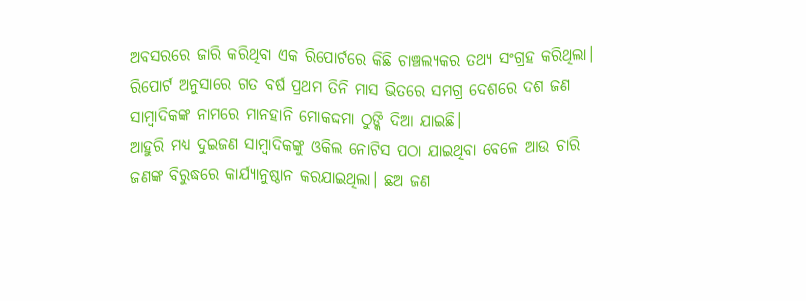ଅବସରରେ ଜାରି କରିଥିବା ଏକ ରିପୋର୍ଟରେ କିଛି ଚାଞ୍ଚଲ୍ୟକର ତଥ୍ୟ ସଂଗ୍ରହ କରିଥିଲା।
ରିପୋର୍ଟ ଅନୁସାରେ ଗତ ବର୍ଷ ପ୍ରଥମ ତିନି ମାସ ଭିତରେ ସମଗ୍ର ଦେଶରେ ଦଶ ଜଣ ସାମ୍ବାଦିକଙ୍କ ନାମରେ ମାନହାନି ମୋକଦ୍ଦମା ଠୁଙ୍କି ଦିଆ ଯାଇଛି।
ଆହୁରି ମଧ୍ୟ ଦୁଇଜଣ ସାମ୍ବାଦିକଙ୍କୁ ଓକିଲ ନୋଟିସ ପଠା ଯାଇଥିବା ବେଳେ ଆଉ ଚାରି ଜଣଙ୍କ ବିରୁଦ୍ଧରେ କାର୍ଯ୍ୟାନୁଷ୍ଠାନ କରଯାଇଥିଲା। ଛଅ ଜଣ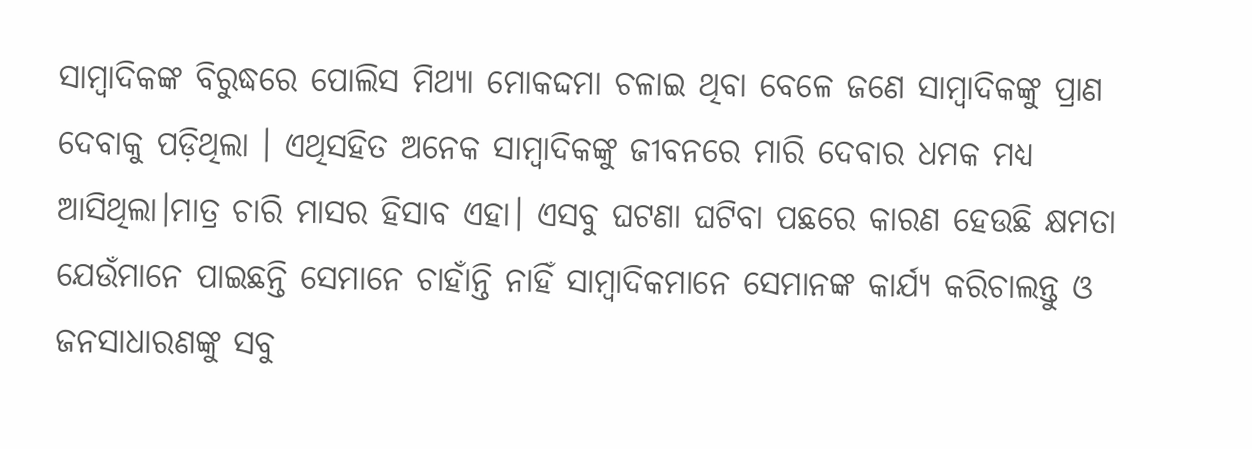ସାମ୍ବାଦିକଙ୍କ ବିରୁଦ୍ଧରେ ପୋଲିସ ମିଥ୍ୟା ମୋକଦ୍ଦମା ଚଳାଇ ଥିବା ବେଳେ ଜଣେ ସାମ୍ବାଦିକଙ୍କୁ ପ୍ରାଣ ଦେବାକୁ ପଡ଼ିଥିଲା । ଏଥିସହିତ ଅନେକ ସାମ୍ବାଦିକଙ୍କୁ ଜୀବନରେ ମାରି ଦେବାର ଧମକ ମଧ୍ୟ ଆସିଥିଲା।ମାତ୍ର ଚାରି ମାସର ହିସାବ ଏହା। ଏସବୁ ଘଟଣା ଘଟିବା ପଛରେ କାରଣ ହେଉଛି କ୍ଷମତା ଯେଉଁମାନେ ପାଇଛନ୍ତି ସେମାନେ ଚାହାଁନ୍ତି ନାହିଁ ସାମ୍ବାଦିକମାନେ ସେମାନଙ୍କ କାର୍ଯ୍ୟ କରିଚାଲନ୍ତୁ ଓ ଜନସାଧାରଣଙ୍କୁ ସବୁ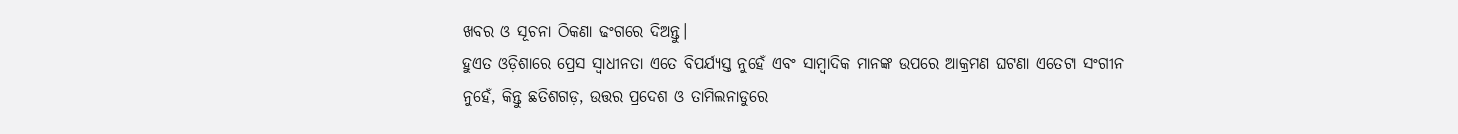ଖବର ଓ ସୂଚନା ଠିକଣା ଢଂଗରେ ଦିଅନ୍ତୁ।
ହୁଏତ ଓଡ଼ିଶାରେ ପ୍ରେସ ସ୍ଵାଧୀନତା ଏତେ ବିପର୍ଯ୍ୟସ୍ତ ନୁହେଁ ଏବଂ ସାମ୍ବାଦିକ ମାନଙ୍କ ଉପରେ ଆକ୍ରମଣ ଘଟଣା ଏତେଟା ସଂଗୀନ ନୁହେଁ, କିନ୍ତୁ ଛତିଶଗଡ଼, ଉତ୍ତର ପ୍ରଦେଶ ଓ ତାମିଲନାଡୁରେ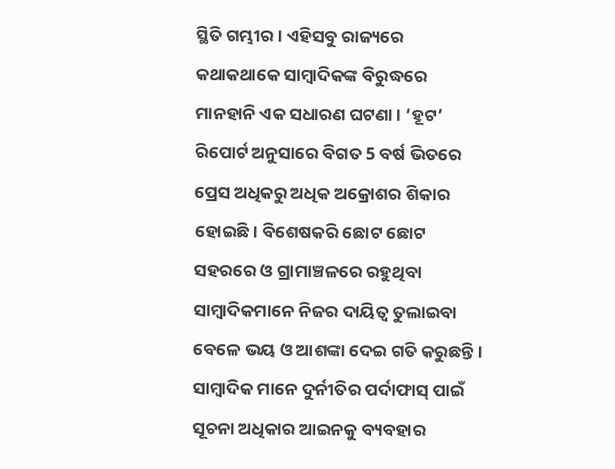ସ୍ଥିତି ଗମ୍ଭୀର। ଏହିସବୁ ରାଜ୍ୟରେ କଥାକଥାକେ ସାମ୍ବାଦିକଙ୍କ ବିରୁଦ୍ଧରେ ମାନହାନି ଏକ ସଧାରଣ ଘଟଣା। ‘ହୂଟ’ ରିପୋର୍ଟ ଅନୁସାରେ ବିଗତ 5 ବର୍ଷ ଭିତରେ ପ୍ରେସ ଅଧିକରୁ ଅଧିକ ଅକ୍ରୋଶର ଶିକାର ହୋଇଛି। ବିଶେଷକରି ଛୋଟ ଛୋଟ ସହରରେ ଓ ଗ୍ରାମାଞ୍ଚଳରେ ରହୁଥିବା ସାମ୍ବାଦିକମାନେ ନିଜର ଦାୟିତ୍ଵ ତୁଲାଇବା ବେଳେ ଭୟ ଓ ଆଶଙ୍କା ଦେଇ ଗତି କରୁଛନ୍ତି।
ସାମ୍ବାଦିକ ମାନେ ଦୁର୍ନୀତିର ପର୍ଦାଫାସ୍ ପାଇଁ ସୂଚନା ଅଧିକାର ଆଇନକୁ ବ୍ୟବହାର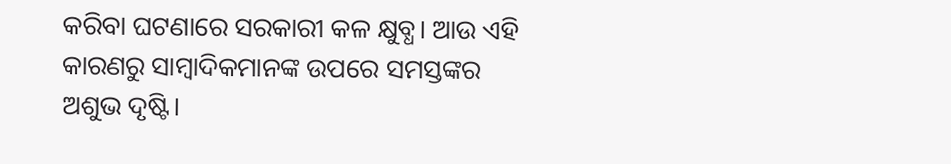କରିବା ଘଟଣାରେ ସରକାରୀ କଳ କ୍ଷୁବ୍ଧ। ଆଉ ଏହି କାରଣରୁ ସାମ୍ବାଦିକମାନଙ୍କ ଉପରେ ସମସ୍ତଙ୍କର ଅଶୁଭ ଦୃଷ୍ଟି।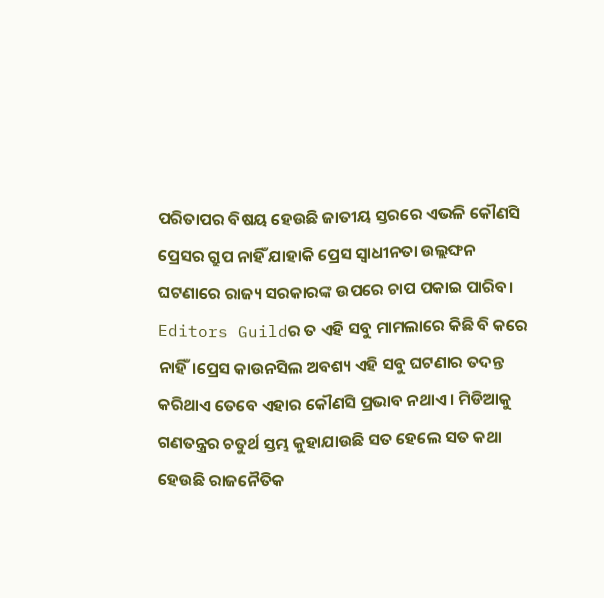ପରିତାପର ବିଷୟ ହେଉଛି ଜାତୀୟ ସ୍ତରରେ ଏଭଳି କୌଣସି ପ୍ରେସର ଗ୍ରୁପ ନାହିଁ ଯାହାକି ପ୍ରେସ ସ୍ଵାଧୀନତା ଉଲ୍ଲଙ୍ଘନ ଘଟଣାରେ ରାଜ୍ୟ ସରକାରଙ୍କ ଉପରେ ଚାପ ପକାଇ ପାରିବ। Editors Guildର ତ ଏହି ସବୁ ମାମଲାରେ କିଛି ବି କରେ ନାହିଁ।ପ୍ରେସ କାଉନସିଲ ଅବଶ୍ୟ ଏହି ସବୁ ଘଟଣାର ତଦନ୍ତ କରିଥାଏ ତେବେ ଏହାର କୌଣସି ପ୍ରଭାବ ନଥାଏ । ମିଡିଆକୁ ଗଣତନ୍ତ୍ରର ଚତୁର୍ଥ ସ୍ତମ୍ଭ କୁହାଯାଉଛି ସତ ହେଲେ ସତ କଥା ହେଉଛି ରାଜନୈତିକ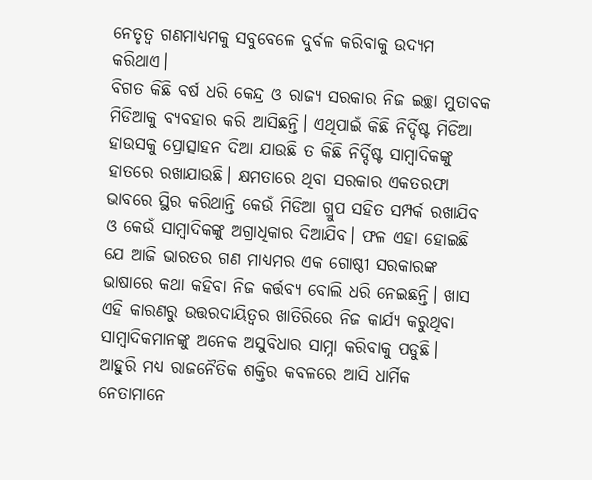ନେତୃତ୍ୱ ଗଣମାଧ୍ୟମକୁ ସବୁବେଳେ ଦୁର୍ବଳ କରିବାକୁ ଉଦ୍ୟମ କରିଥାଏ।
ବିଗତ କିଛି ବର୍ଷ ଧରି କେନ୍ଦ୍ର ଓ ରାଜ୍ୟ ସରକାର ନିଜ ଇଚ୍ଛା ମୁତାବକ ମିଡିଆକୁ ବ୍ୟବହାର କରି ଆସିଛନ୍ତି। ଏଥିପାଇଁ କିଛି ନିର୍ଦ୍ଦିଷ୍ଟ ମିଡିଆ ହାଉସକୁ ପ୍ରୋତ୍ସାହନ ଦିଆ ଯାଉଛି ତ କିଛି ନିର୍ଦ୍ଦିଷ୍ଟ ସାମ୍ବାଦିକଙ୍କୁ ହାତରେ ରଖାଯାଉଛି। କ୍ଷମତାରେ ଥିବା ସରକାର ଏକତରଫା ଭାବରେ ସ୍ଥିର କରିଥାନ୍ତି କେଉଁ ମିଡିଆ ଗ୍ରୁପ ସହିତ ସମ୍ପର୍କ ରଖାଯିବ ଓ କେଉଁ ସାମ୍ବାଦିକଙ୍କୁ ଅଗ୍ରାଧିକାର ଦିଆଯିବ। ଫଳ ଏହା ହୋଇଛି ଯେ ଆଜି ଭାରତର ଗଣ ମାଧ୍ୟମର ଏକ ଗୋଷ୍ଠୀ ସରକାରଙ୍କ ଭାଷାରେ କଥା କହିବା ନିଜ କର୍ତ୍ତବ୍ୟ ବୋଲି ଧରି ନେଇଛନ୍ତି। ଖାସ ଏହି କାରଣରୁ ଉତ୍ତରଦାୟିତ୍ୱର ଖାତିରିରେ ନିଜ କାର୍ଯ୍ୟ କରୁଥିବା ସାମ୍ବାଦିକମାନଙ୍କୁ ଅନେକ ଅସୁବିଧାର ସାମ୍ନା କରିବାକୁ ପଡୁଛି।
ଆହୁରି ମଧ୍ୟ ରାଜନୈତିକ ଶକ୍ତିର କବଳରେ ଆସି ଧାର୍ମିକ ନେତାମାନେ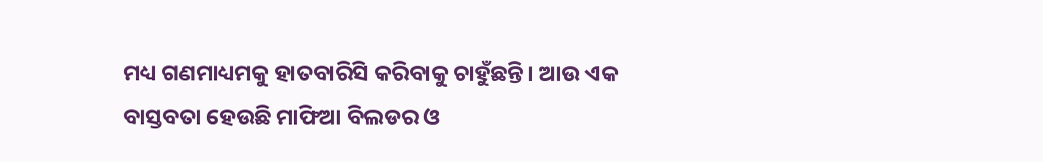ମଧ୍ୟ ଗଣମାଧ୍ୟମକୁ ହାତବାରିସି କରିବାକୁ ଚାହୁଁଛନ୍ତି। ଆଉ ଏକ ବାସ୍ତବତା ହେଉଛି ମାଫିଆ ବିଲଡର ଓ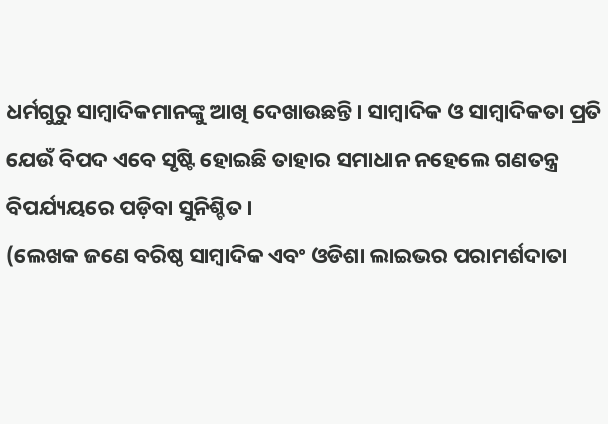ଧର୍ମଗୁରୁ ସାମ୍ବାଦିକମାନଙ୍କୁ ଆଖି ଦେଖାଉଛନ୍ତି। ସାମ୍ବାଦିକ ଓ ସାମ୍ବାଦିକତା ପ୍ରତି ଯେଉଁ ବିପଦ ଏବେ ସୃଷ୍ଟି ହୋଇଛି ତାହାର ସମାଧାନ ନହେଲେ ଗଣତନ୍ତ୍ର ବିପର୍ଯ୍ୟୟରେ ପଡ଼ିବା ସୁନିଶ୍ଚିତ।
(ଲେଖକ ଜଣେ ବରିଷ୍ଠ ସାମ୍ବାଦିକ ଏବଂ ଓଡିଶା ଲାଇଭର ପରାମର୍ଶଦାତା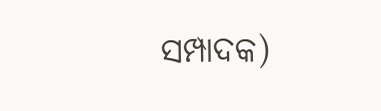ସମ୍ପାଦକ)